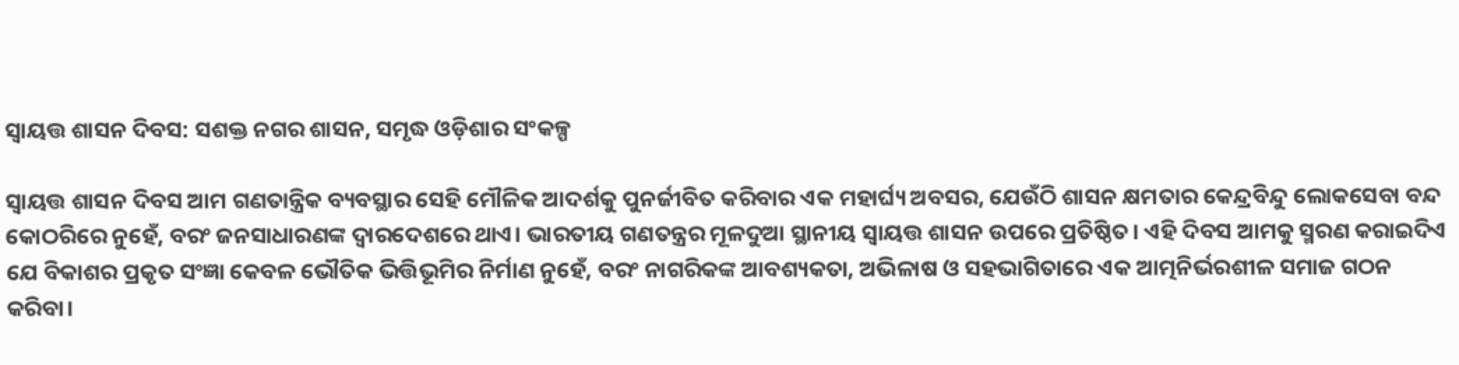ସ୍ବାୟତ୍ତ ଶାସନ ଦିବସ: ସଶକ୍ତ ନଗର ଶାସନ, ସମୃଦ୍ଧ ଓଡ଼ିଶାର ସଂକଳ୍ପ

ସ୍ବାୟତ୍ତ ଶାସନ ଦିବସ ଆମ ଗଣତାନ୍ତ୍ରିକ ବ୍ୟବସ୍ଥାର ସେହି ମୌଳିକ ଆଦର୍ଶକୁ ପୁନର୍ଜୀବିତ କରିବାର ଏକ ମହାର୍ଘ୍ୟ ଅବସର, ଯେଉଁଠି ଶାସନ କ୍ଷମତାର କେନ୍ଦ୍ରବିନ୍ଦୁ ଲୋକସେବା ବନ୍ଦ କୋଠରିରେ ନୁହେଁ, ବରଂ ଜନସାଧାରଣଙ୍କ ଦ୍ୱାରଦେଶରେ ଥାଏ। ଭାରତୀୟ ଗଣତନ୍ତ୍ରର ମୂଳଦୁଆ ସ୍ଥାନୀୟ ସ୍ବାୟତ୍ତ ଶାସନ ଉପରେ ପ୍ରତିଷ୍ଠିତ। ଏହି ଦିବସ ଆମକୁ ସ୍ମରଣ କରାଇଦିଏ ଯେ ବିକାଶର ପ୍ରକୃତ ସଂଜ୍ଞା କେବଳ ଭୌତିକ ଭିତ୍ତିଭୂମିର ନିର୍ମାଣ ନୁହେଁ, ବରଂ ନାଗରିକଙ୍କ ଆବଶ୍ୟକତା, ଅଭିଳାଷ ଓ ସହଭାଗିତାରେ ଏକ ଆତ୍ମନିର୍ଭରଶୀଳ ସମାଜ ଗଠନ କରିବା।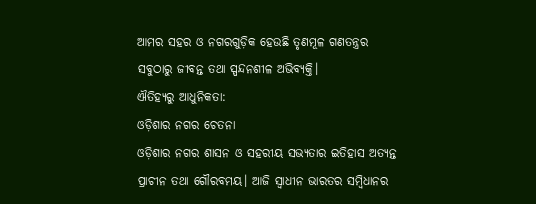ଆମର ସହର ଓ ନଗରଗୁଡ଼ିକ ହେଉଛି ତୃଣମୂଳ ଗଣତନ୍ତ୍ରର ସବୁଠାରୁ ଜୀବନ୍ତ ତଥା ସ୍ପନ୍ଦନଶୀଳ ଅଭିବ୍ୟକ୍ତି।
ଐତିହ୍ୟରୁ ଆଧୁନିକତା:
ଓଡ଼ିଶାର ନଗର ଚେତନା
ଓଡ଼ିଶାର ନଗର ଶାସନ ଓ ସହରୀୟ ସଭ୍ୟତାର ଇତିହାସ ଅତ୍ୟନ୍ତ ପ୍ରାଚୀନ ତଥା ଗୌରବମୟ। ଆଜି ସ୍ବାଧୀନ ଭାରତର ସମ୍ବିଧାନର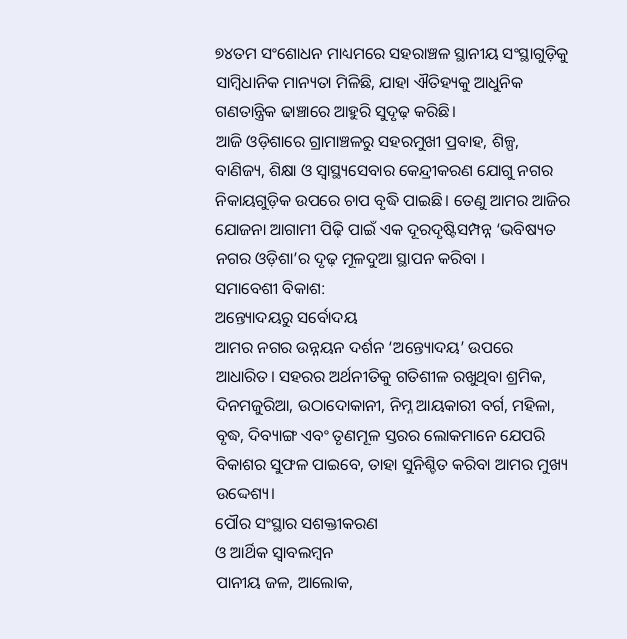୭୪ତମ ସଂଶୋଧନ ମାଧ୍ୟମରେ ସହରାଞ୍ଚଳ ସ୍ଥାନୀୟ ସଂସ୍ଥାଗୁଡ଼ିକୁ ସାମ୍ବିଧାନିକ ମାନ୍ୟତା ମିଳିଛି, ଯାହା ଐତିହ୍ୟକୁ ଆଧୁନିକ ଗଣତାନ୍ତ୍ରିକ ଢାଞ୍ଚାରେ ଆହୁରି ସୁଦୃଢ଼ କରିଛି।
ଆଜି ଓଡ଼ିଶାରେ ଗ୍ରାମାଞ୍ଚଳରୁ ସହରମୁଖୀ ପ୍ରବାହ, ଶିଳ୍ପ, ବାଣିଜ୍ୟ, ଶିକ୍ଷା ଓ ସ୍ବାସ୍ଥ୍ୟସେବାର କେନ୍ଦ୍ରୀକରଣ ଯୋଗୁ ନଗର ନିକାୟଗୁଡ଼ିକ ଉପରେ ଚାପ ବୃଦ୍ଧି ପାଇଛି। ତେଣୁ ଆମର ଆଜିର ଯୋଜନା ଆଗାମୀ ପିଢ଼ି ପାଇଁ ଏକ ଦୂରଦୃଷ୍ଟିସମ୍ପନ୍ନ ‘ଭବିଷ୍ୟତ ନଗର ଓଡ଼ିଶା’ର ଦୃଢ଼ ମୂଳଦୁଆ ସ୍ଥାପନ କରିବା ।
ସମାବେଶୀ ବିକାଶ:
ଅନ୍ତ୍ୟୋଦୟରୁ ସର୍ବୋଦୟ
ଆମର ନଗର ଉନ୍ନୟନ ଦର୍ଶନ ‘ଅନ୍ତ୍ୟୋଦୟ’ ଉପରେ ଆଧାରିତ। ସହରର ଅର୍ଥନୀତିକୁ ଗତିଶୀଳ ରଖୁଥିବା ଶ୍ରମିକ, ଦିନମଜୁରିଆ, ଉଠାଦୋକାନୀ, ନିମ୍ନ ଆୟକାରୀ ବର୍ଗ, ମହିଳା, ବୃଦ୍ଧ, ଦିବ୍ୟାଙ୍ଗ ଏବଂ ତୃଣମୂଳ ସ୍ତରର ଲୋକମାନେ ଯେପରି ବିକାଶର ସୁଫଳ ପାଇବେ, ତାହା ସୁନିଶ୍ଚିତ କରିବା ଆମର ମୁଖ୍ୟ ଉଦ୍ଦେଶ୍ୟ।
ପୌର ସଂସ୍ଥାର ସଶକ୍ତୀକରଣ
ଓ ଆର୍ଥିକ ସ୍ବାବଲମ୍ବନ
ପାନୀୟ ଜଳ, ଆଲୋକ,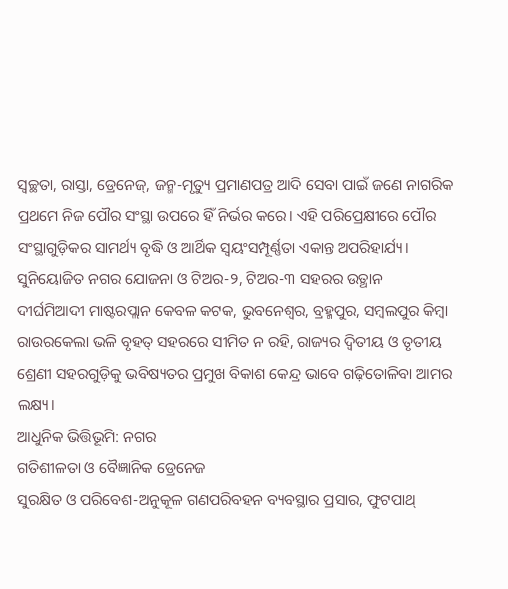ସ୍ବଚ୍ଛତା, ରାସ୍ତା, ଡ୍ରେନେଜ୍‌, ଜନ୍ମ-ମୃତ୍ୟୁ ପ୍ରମାଣପତ୍ର ଆଦି ସେବା ପାଇଁ ଜଣେ ନାଗରିକ ପ୍ରଥମେ ନିଜ ପୌର ସଂସ୍ଥା ଉପରେ ହିଁ ନିର୍ଭର କରେ। ଏହି ପରିପ୍ରେକ୍ଷୀରେ ପୌର ସଂସ୍ଥାଗୁଡ଼ିକର ସାମର୍ଥ୍ୟ ବୃଦ୍ଧି ଓ ଆର୍ଥିକ ସ୍ବୟଂସମ୍ପୂର୍ଣ୍ଣତା ଏକାନ୍ତ ଅପରିହାର୍ଯ୍ୟ।
ସୁନିୟୋଜିତ ନଗର ଯୋଜନା ଓ ଟିଅର-୨, ଟିଅର-୩ ସହରର ଉତ୍ଥାନ
ଦୀର୍ଘମିଆଦୀ ମାଷ୍ଟରପ୍ଲାନ କେବଳ କଟକ, ଭୁବନେଶ୍ୱର, ବ୍ରହ୍ମପୁର, ସମ୍ବଲପୁର କିମ୍ବା ରାଉରକେଲା ଭଳି ବୃହତ୍‌ ସହରରେ ସୀମିତ ନ ରହି, ରାଜ୍ୟର ଦ୍ୱିତୀୟ ଓ ତୃତୀୟ ଶ୍ରେଣୀ ସହରଗୁଡ଼ିକୁ ଭବିଷ୍ୟତର ପ୍ରମୁଖ ବିକାଶ କେନ୍ଦ୍ର ଭାବେ ଗଢ଼ିତୋଳିବା ଆମର ଲକ୍ଷ୍ୟ।
ଆଧୁନିକ ଭିତ୍ତିଭୂମି: ନଗର
ଗତିଶୀଳତା ଓ ବୈଜ୍ଞାନିକ ଡ୍ରେନେଜ
ସୁରକ୍ଷିତ ଓ ପରିବେଶ-ଅନୁକୂଳ ଗଣପରିବହନ ବ୍ୟବସ୍ଥାର ପ୍ରସାର, ଫୁଟପାଥ୍‌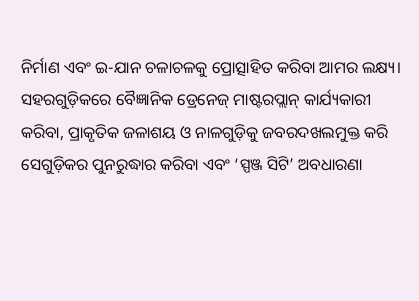ନିର୍ମାଣ ଏବଂ ଇ-ଯାନ ଚଳାଚଳକୁ ପ୍ରୋତ୍ସାହିତ କରିବା ଆମର ଲକ୍ଷ୍ୟ। ସହରଗୁଡ଼ିକରେ ବୈଜ୍ଞାନିକ ଡ୍ରେନେଜ୍‌ ମାଷ୍ଟରପ୍ଲାନ୍‌ କାର୍ଯ୍ୟକାରୀ କରିବା, ପ୍ରାକୃତିକ ଜଳାଶୟ ଓ ନାଳଗୁଡ଼ିକୁ ଜବରଦଖଲମୁକ୍ତ କରି ସେଗୁଡ଼ିକର ପୁନରୁଦ୍ଧାର କରିବା ଏବଂ ‘ସ୍ପଞ୍ଜ ସିଟି’ ଅବଧାରଣା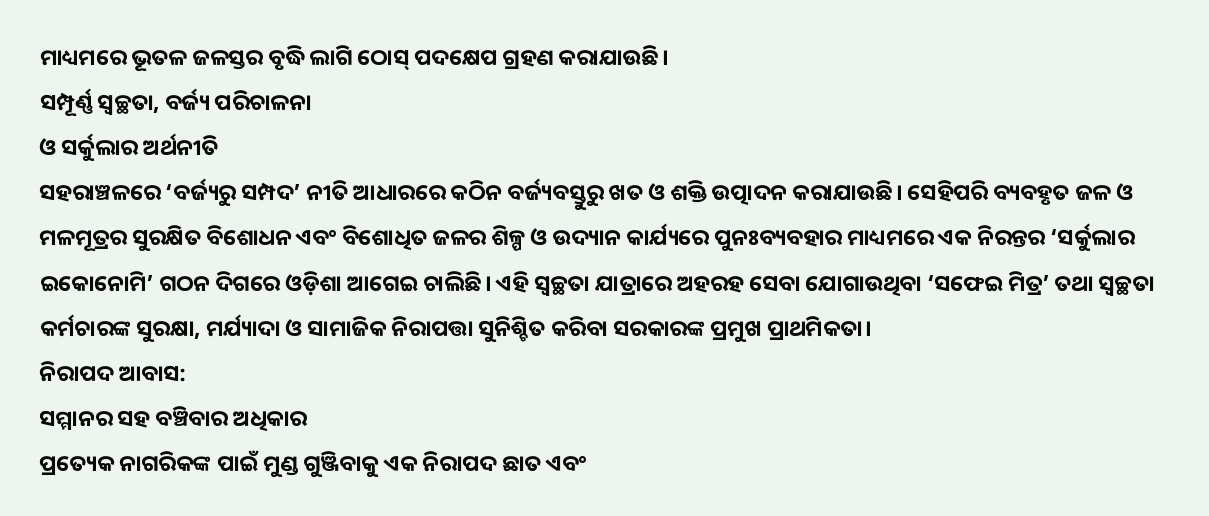ମାଧ୍ୟମରେ ଭୂତଳ ଜଳସ୍ତର ବୃଦ୍ଧି ଲାଗି ଠୋସ୍‌ ପଦକ୍ଷେପ ଗ୍ରହଣ କରାଯାଉଛି।
ସମ୍ପୂର୍ଣ୍ଣ ସ୍ବଚ୍ଛତା, ବର୍ଜ୍ୟ ପରିଚାଳନା
ଓ ସର୍କୁଲାର ଅର୍ଥନୀତି
ସହରାଞ୍ଚଳରେ ‘ବର୍ଜ୍ୟରୁ ସମ୍ପଦ’ ନୀତି ଆଧାରରେ କଠିନ ବର୍ଜ୍ୟବସ୍ତୁରୁ ଖତ ଓ ଶକ୍ତି ଉତ୍ପାଦନ କରାଯାଉଛି। ସେହିପରି ବ୍ୟବହୃତ ଜଳ ଓ ମଳମୂତ୍ରର ସୁରକ୍ଷିତ ବିଶୋଧନ ଏବଂ ବିଶୋଧିତ ଜଳର ଶିଳ୍ପ ଓ ଉଦ୍ୟାନ କାର୍ଯ୍ୟରେ ପୁନଃବ୍ୟବହାର ମାଧ୍ୟମରେ ଏକ ନିରନ୍ତର ‘ସର୍କୁଲାର ଇକୋନୋମି’ ଗଠନ ଦିଗରେ ଓଡ଼ିଶା ଆଗେଇ ଚାଲିଛି। ଏହି ସ୍ବଚ୍ଛତା ଯାତ୍ରାରେ ଅହରହ ସେବା ଯୋଗାଉଥିବା ‘ସଫେଇ ମିତ୍ର’ ତଥା ସ୍ବଚ୍ଛତା କର୍ମଚାରଙ୍କ ସୁରକ୍ଷା, ମର୍ଯ୍ୟାଦା ଓ ସାମାଜିକ ନିରାପତ୍ତା ସୁନିଶ୍ଚିତ କରିବା ସରକାରଙ୍କ ପ୍ରମୁଖ ପ୍ରାଥମିକତା।
ନିରାପଦ ଆବାସ:
ସମ୍ମାନର ସହ ବଞ୍ଚିବାର ଅଧିକାର
ପ୍ରତ୍ୟେକ ନାଗରିକଙ୍କ ପାଇଁ ମୁଣ୍ଡ ଗୁଞ୍ଜିବାକୁ ଏକ ନିରାପଦ ଛାତ ଏବଂ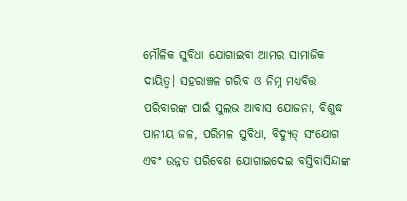ମୌଳିକ ସୁବିଧା ଯୋଗାଇବା ଆମର ସାମାଜିକ ଦାୟିତ୍ୱ। ସହରାଞ୍ଚଳ ଗରିବ ଓ ନିମ୍ନ ମଧ୍ୟବିତ୍ତ ପରିବାରଙ୍କ ପାଇଁ ସୁଲଭ ଆବାସ ଯୋଜନା, ବିଶୁଦ୍ଧ ପାନୀୟ ଜଳ, ପରିମଳ ସୁବିଧା, ବିଦ୍ୟୁତ୍‌ ସଂଯୋଗ ଏବଂ ଉନ୍ନତ ପରିବେଶ ଯୋଗାଇଦେଇ ବସ୍ତିବାସିନ୍ଦାଙ୍କ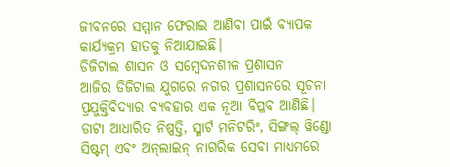ଜୀବନରେ ସମ୍ମାନ ଫେରାଇ ଆଣିବା ପାଇଁ ବ୍ୟାପକ କାର୍ଯ୍ୟକ୍ରମ ହାତକୁ ନିଆଯାଇଛି।
ଡିଜିଟାଲ ଶାସନ ଓ ସମ୍ବେଦନଶୀଳ ପ୍ରଶାସନ
ଆଜିର ଡିଜିଟାଲ ଯୁଗରେ ନଗର ପ୍ରଶାସନରେ ସୂଚନା ପ୍ରଯୁକ୍ତିବିଦ୍ୟାର ବ୍ୟବହାର ଏକ ନୂଆ ବିପ୍ଳବ ଆଣିଛି। ଡାଟା ଆଧାରିତ ନିଷ୍ପତ୍ତି, ସ୍ମାର୍ଟ ମନିଟରିଂ, ସିଙ୍ଗଲ୍‌ ୱିଣ୍ଡୋ ସିଷ୍ଟମ୍‌ ଏବଂ ଅନ୍‌ଲାଇନ୍‌ ନାଗରିକ ସେବା ମାଧ୍ୟମରେ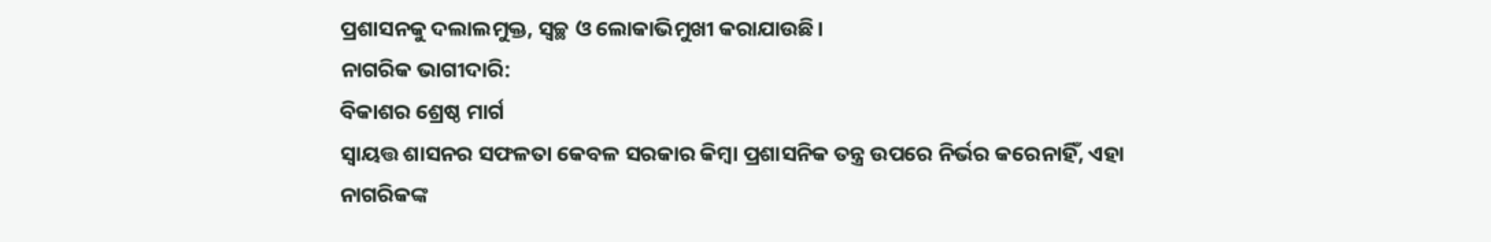ପ୍ରଶାସନକୁ ଦଲାଲମୁକ୍ତ, ସ୍ବଚ୍ଛ ଓ ଲୋକାଭିମୁଖୀ କରାଯାଉଛି।
ନାଗରିକ ଭାଗୀଦାରି:
ବିକାଶର ଶ୍ରେଷ୍ଠ ମାର୍ଗ
ସ୍ବାୟତ୍ତ ଶାସନର ସଫଳତା କେବଳ ସରକାର କିମ୍ବା ପ୍ରଶାସନିକ ତନ୍ତ୍ର ଉପରେ ନିର୍ଭର କରେନାହିଁ, ଏହା ନାଗରିକଙ୍କ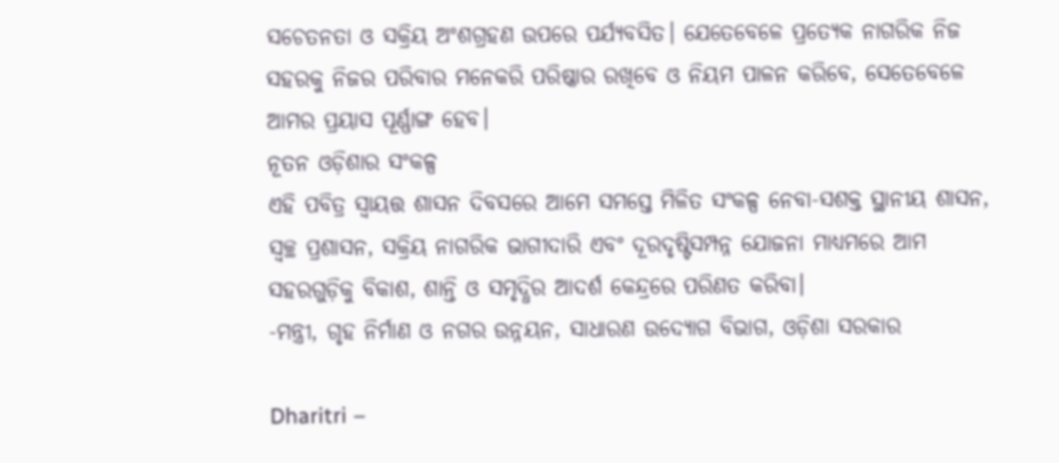ସଚେତନତା ଓ ସକ୍ରିୟ ଅଂଶଗ୍ରହଣ ଉପରେ ପର୍ଯ୍ୟବସିତ। ଯେତେବେଳେ ପ୍ରତ୍ୟେକ ନାଗରିକ ନିଜ ସହରକୁ ନିଜର ପରିବାର ମନେକରି ପରିଷ୍କାର ରଖିବେ ଓ ନିୟମ ପାଳନ କରିବେ, ସେତେବେଳେ ଆମର ପ୍ରୟାସ ପୂର୍ଣ୍ଣାଙ୍ଗ ହେବ।
ନୂତନ ଓଡ଼ିଶାର ସଂକଳ୍ପ
ଏହି ପବିତ୍ର ସ୍ବାୟତ୍ତ ଶାସନ ଦିବସରେ ଆମେ ସମସ୍ତେ ମିଳିତ ସଂକଳ୍ପ ନେବା-ସଶକ୍ତ ସ୍ଥାନୀୟ ଶାସନ, ସ୍ବଚ୍ଛ ପ୍ରଶାସନ, ସକ୍ରିୟ ନାଗରିକ ଭାଗୀଦାରି ଏବଂ ଦୂରଦୃଷ୍ଟିସମ୍ପନ୍ନ ଯୋଜନା ମାଧ୍ୟମରେ ଆମ ସହରଗୁଡ଼ିକୁ ବିକାଶ, ଶାନ୍ତି ଓ ସମୃଦ୍ଧିର ଆଦର୍ଶ କେନ୍ଦ୍ରରେ ପରିଣତ କରିବା।
-ମନ୍ତ୍ରୀ, ଗୃହ ନିର୍ମାଣ ଓ ନଗର ଉନ୍ନୟନ, ସାଧାରଣ ଉଦ୍ୟୋଗ ବିଭାଗ, ଓଡ଼ିଶା ସରକାର

Dharitri –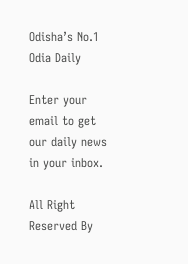Odisha’s No.1 Odia Daily

Enter your email to get our daily news in your inbox.

All Right Reserved By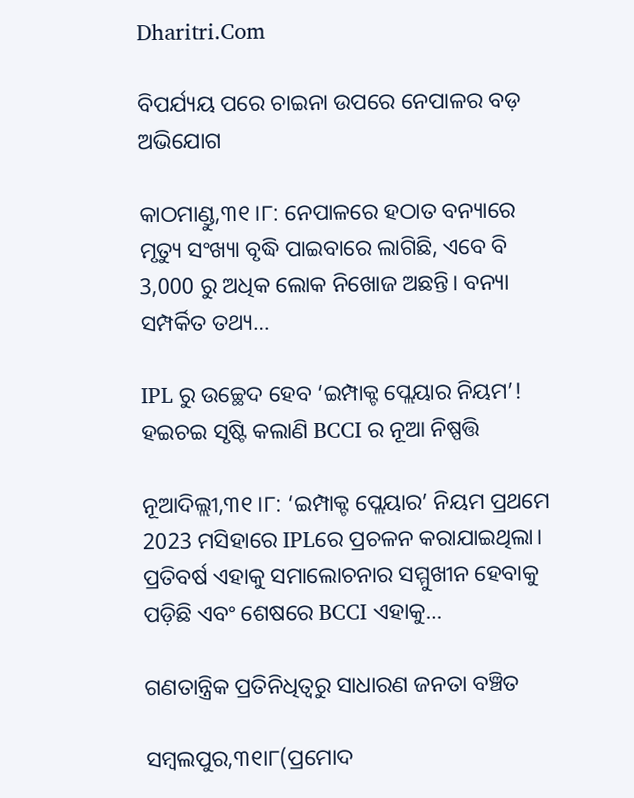Dharitri.Com

ବିପର୍ଯ୍ୟୟ ପରେ ଚାଇନା ଉପରେ ନେପାଳର ବଡ଼ ଅଭିଯୋଗ

କାଠମାଣ୍ଡୁ,୩୧।୮: ନେପାଳରେ ହଠାତ ବନ୍ୟାରେ ମୃତ୍ୟୁ ସଂଖ୍ୟା ବୃଦ୍ଧି ପାଇବାରେ ଲାଗିଛି, ଏବେ ବି 3,000 ରୁ ଅଧିକ ଲୋକ ନିଖୋଜ ଅଛନ୍ତି। ବନ୍ୟା ସମ୍ପର୍କିତ ତଥ୍ୟ…

IPL ରୁ ଉଚ୍ଛେଦ ହେବ ‘ଇମ୍ପାକ୍ଟ ପ୍ଲେୟାର ନିୟମ’! ହଇଚଇ ସୃଷ୍ଟି କଲାଣି BCCI ର ନୂଆ ନିଷ୍ପତ୍ତି

ନୂଆଦିଲ୍ଲୀ,୩୧।୮: ‘ଇମ୍ପାକ୍ଟ ପ୍ଲେୟାର’ ନିୟମ ପ୍ରଥମେ 2023 ମସିହାରେ IPLରେ ପ୍ରଚଳନ କରାଯାଇଥିଲା। ପ୍ରତିବର୍ଷ ଏହାକୁ ସମାଲୋଚନାର ସମ୍ମୁଖୀନ ହେବାକୁ ପଡ଼ିଛି ଏବଂ ଶେଷରେ BCCI ଏହାକୁ…

ଗଣତାନ୍ତ୍ରିକ ପ୍ରତିନିଧିତ୍ୱରୁ ସାଧାରଣ ଜନତା ବଞ୍ଚିତ

ସମ୍ବଲପୁର,୩୧ା୮(ପ୍ରମୋଦ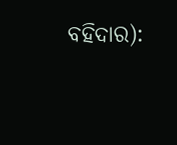ବହିଦାର):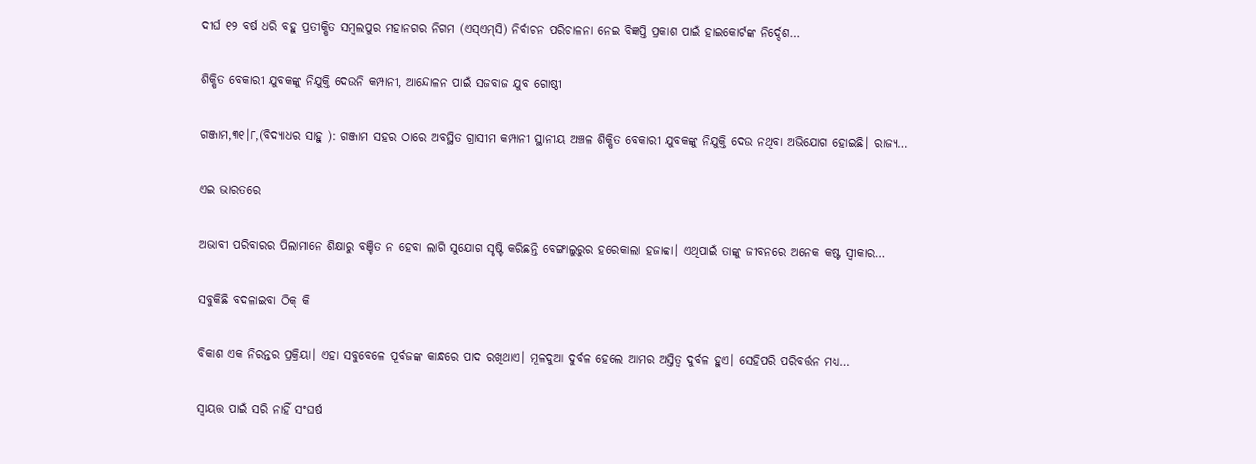ଦୀର୍ଘ ୧୨ ବର୍ଷ ଧରି ବହୁ ପ୍ରତୀକ୍ଷିତ ସମ୍ବଲପୁର ମହାନଗର ନିଗମ (ଏସ୍‌ଏମ୍‌ସି) ନିର୍ବାଚନ ପରିଚାଳନା ନେଇ ବିଜ୍ଞପ୍ତି ପ୍ରକାଶ ପାଇଁ ହାଇକୋର୍ଟଙ୍କ ନିର୍ଦ୍ଦେଶ…

ଶିକ୍ଷିତ ବେକାରୀ ଯୁବକଙ୍କୁ ନିଯୁକ୍ତି ଦେଉନି କମ୍ପାନୀ, ଆନ୍ଦୋଳନ ପାଇଁ ସଜବାଜ ଯୁବ ଗୋଷ୍ଠୀ

ଗଞ୍ଜାମ,୩୧।୮,(ବିଦ୍ୟାଧର ସାହୁ ): ଗଞ୍ଜାମ ସହର ଠାରେ ଅବସ୍ଥିତ ଗ୍ରାସୀମ କମ୍ପାନୀ ସ୍ଥାନୀୟ ଅଞ୍ଚଳ ଶିକ୍ଷିତ ବେକାରୀ ଯୁବକଙ୍କୁ ନିଯୁକ୍ତି ଦେଉ ନଥିବା ଅଭିଯୋଗ ହୋଇଛି। ରାଜ୍ୟ…

ଏଇ ଭାରତରେ

ଅଭାବୀ ପରିବାରର ପିଲାମାନେ ଶିକ୍ଷାରୁ ବଞ୍ଚିତ ନ ହେବା ଲାଗି ସୁଯୋଗ ସୃଷ୍ଟି କରିଛନ୍ତି ବେଙ୍ଗାଲୁରୁର ହରେକାଲା ହଜାବ୍ବା। ଏଥିପାଇଁ ତାଙ୍କୁ ଜୀବନରେ ଅନେକ କଷ୍ଟ ସ୍ବୀକାର…

ସବୁକିଛି ବଦଳାଇବା ଠିକ୍‌ କି

ବିକାଶ ଏକ ନିରନ୍ତର ପ୍ରକ୍ରିୟା। ଏହା ସବୁବେଳେ ପୂର୍ବଜଙ୍କ କାନ୍ଧରେ ପାଦ ରଖିଥାଏ। ମୂଳଦୁଆ ଦୁର୍ବଳ ହେଲେ ଆମର ଅସ୍ତିତ୍ୱ ଦୁର୍ବଳ ହୁଏ। ସେହିପରି ପରିବର୍ତ୍ତନ ମଧ୍ୟ…

ସ୍ବାୟତ୍ତ ପାଇଁ ସରି ନାହିଁ ସଂଘର୍ଷ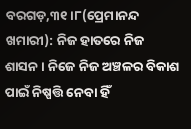ବରଗଡ଼,୩୧।୮(ପ୍ରେମାନନ୍ଦ ଖମାରୀ): ନିଜ ହାତରେ ନିଜ ଶାସନ। ନିଜେ ନିଜ ଅଞ୍ଚଳର ବିକାଶ ପାଇଁ ନିଷ୍ପତ୍ତି ନେବା ହିଁ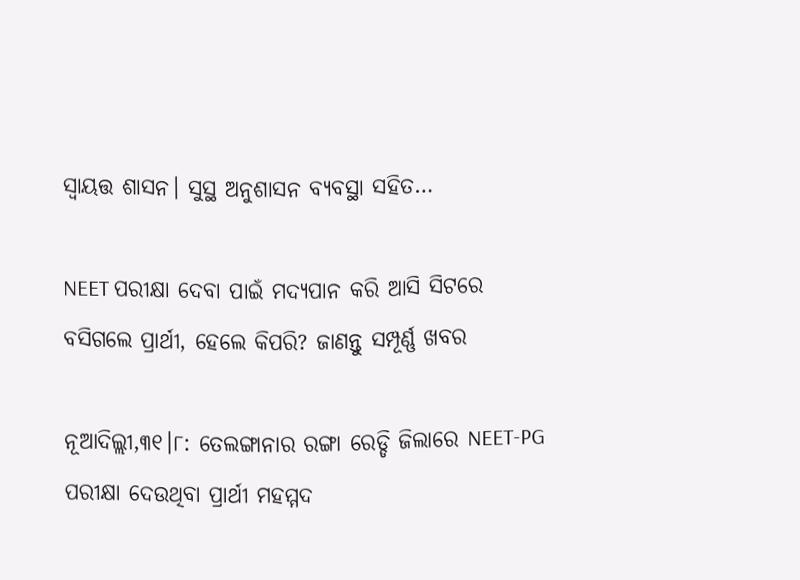ସ୍ବାୟତ୍ତ ଶାସନ। ସୁସ୍ଥ ଅନୁଶାସନ ବ୍ୟବସ୍ଥା ସହିତ…

NEET ପରୀକ୍ଷା ଦେବା ପାଇଁ ମଦ୍ୟପାନ କରି ଆସି ସିଟରେ ବସିଗଲେ ପ୍ରାର୍ଥୀ, ହେଲେ କିପରି? ଜାଣନ୍ତୁ ସମ୍ପୂର୍ଣ୍ଣ ଖବର

ନୂଆଦିଲ୍ଲୀ,୩୧।୮: ତେଲଙ୍ଗାନାର ରଙ୍ଗା ରେଡ୍ଡି ଜିଲାରେ NEET-PG ପରୀକ୍ଷା ଦେଉଥିବା ପ୍ରାର୍ଥୀ ମହମ୍ମଦ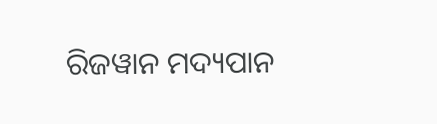ରିଜୱାନ ମଦ୍ୟପାନ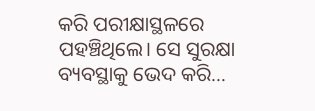କରି ପରୀକ୍ଷାସ୍ଥଳରେ ପହଞ୍ଚିଥିଲେ। ସେ ସୁରକ୍ଷା ବ୍ୟବସ୍ଥାକୁ ଭେଦ କରି…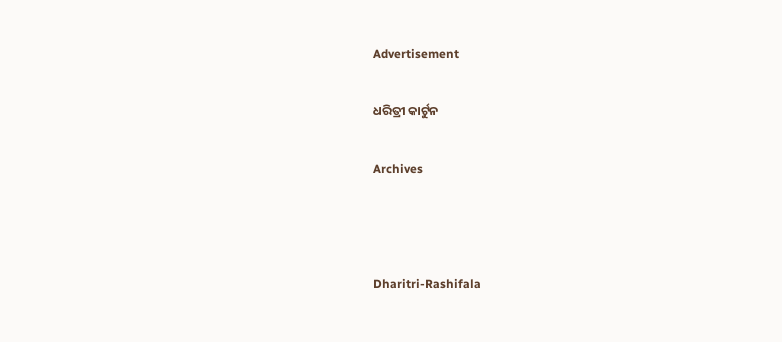Advertisement

ଧରିତ୍ରୀ କାର୍ଟୁନ

Archives



Dharitri-Rashifala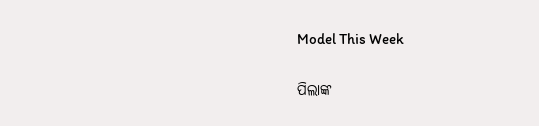Model This Week

ପିଲାଙ୍କ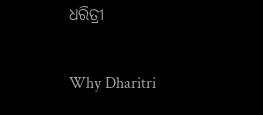ଧରିତ୍ରୀ

Why Dharitri